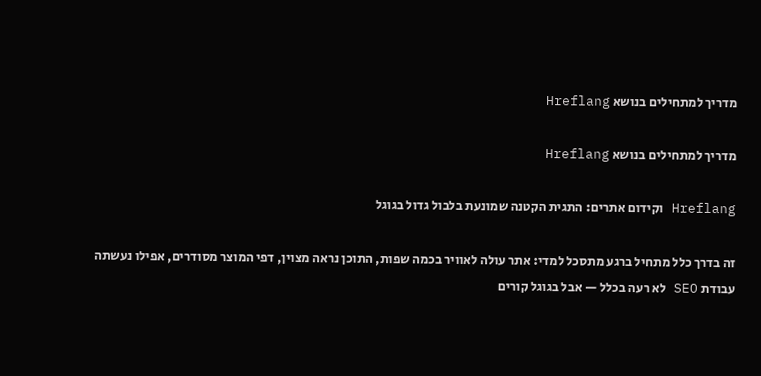מדריך למתחילים בנושא Hreflang

מדריך למתחילים בנושא Hreflang

Hreflang וקידום אתרים: התגית הקטנה שמונעת בלבול גדול בגוגל

זה בדרך כלל מתחיל ברגע מתסכל למדי: אתר עולה לאוויר בכמה שפות, התוכן נראה מצוין, דפי המוצר מסודרים, אפילו נעשתה עבודת SEO לא רעה בכלל — אבל בגוגל קורים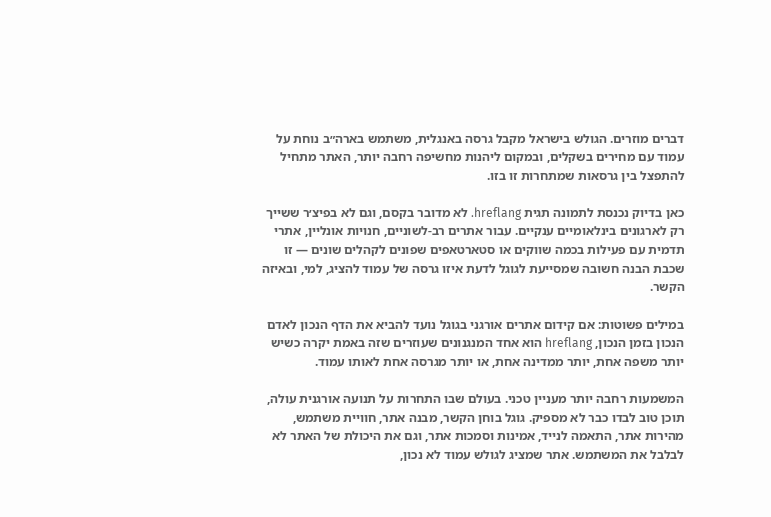דברים מוזרים. הגולש בישראל מקבל גרסה באנגלית, משתמש בארה״ב נוחת על עמוד עם מחירים בשקלים, ובמקום ליהנות מחשיפה רחבה יותר, האתר מתחיל להתפצל בין גרסאות שמתחרות זו בזו.

כאן בדיוק נכנסת לתמונה תגית hreflang. לא מדובר בקסם, וגם לא בפיצ׳ר ששייך רק לארגונים בינלאומיים ענקיים. עבור אתרים רב-לשוניים, חנויות אונליין, אתרי תדמית עם פעילות בכמה שווקים או סטארטאפים שפונים לקהלים שונים — זו שכבת הבנה חשובה שמסייעת לגוגל לדעת איזו גרסה של עמוד להציג, למי, ובאיזה הקשר.

במילים פשוטות: אם קידום אתרים אורגני בגוגל נועד להביא את הדף הנכון לאדם הנכון בזמן הנכון, hreflang הוא אחד המנגנונים שעוזרים שזה באמת יקרה כשיש יותר משפה אחת, יותר ממדינה אחת, או יותר מגרסה אחת לאותו עמוד.

המשמעות רחבה יותר מעניין טכני. בעולם שבו התחרות על תנועה אורגנית עולה, תוכן טוב לבדו כבר לא מספיק. גוגל בוחן הקשר, מבנה אתר, חוויית משתמש, מהירות אתר, התאמה לנייד, אמינות וסמכות אתר, וגם את היכולת של האתר לא לבלבל את המשתמש. אתר שמציג לגולש עמוד לא נכון,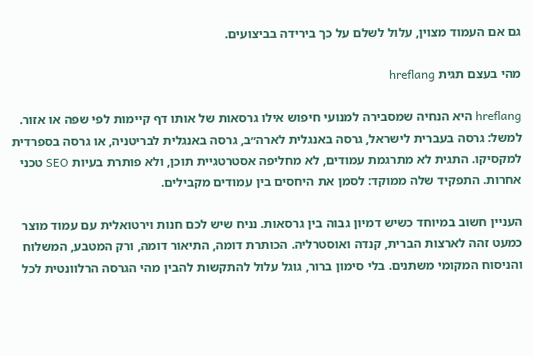גם אם העמוד מצוין, עלול לשלם על כך בירידה בביצועים.

מהי בעצם תגית hreflang

hreflang היא הנחיה שמסבירה למנועי חיפוש אילו גרסאות של אותו דף קיימות לפי שפה או אזור. למשל: גרסה בעברית לישראל, גרסה באנגלית לארה״ב, גרסה באנגלית לבריטניה, או גרסה בספרדית למקסיקו. התגית לא מתרגמת עמודים, לא מחליפה אסטרטגיית תוכן, ולא פותרת בעיות SEO טכני אחרות. התפקיד שלה ממוקד: לסמן את היחסים בין עמודים מקבילים.

העניין חשוב במיוחד כשיש דמיון גבוה בין גרסאות. נניח שיש לכם חנות וירטואלית עם עמוד מוצר כמעט זהה לארצות הברית, קנדה ואוסטרליה. הכותרת דומה, התיאור דומה, ורק המטבע, המשלוח והניסוח המקומי משתנים. בלי סימון ברור, גוגל עלול להתקשות להבין מהי הגרסה הרלוונטית לכל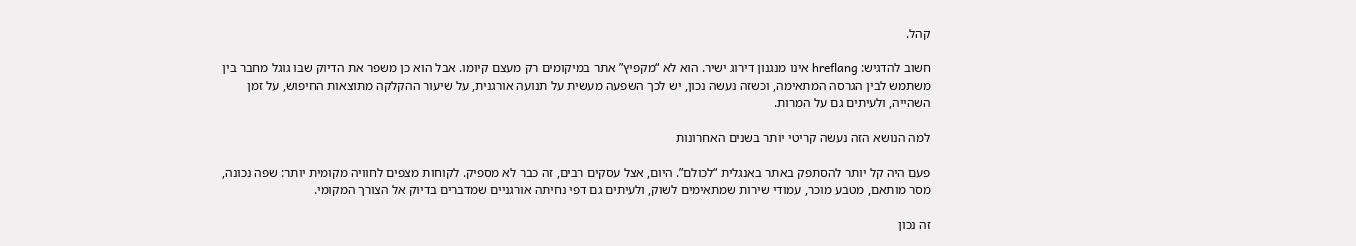קהל.

חשוב להדגיש: hreflang אינו מנגנון דירוג ישיר. הוא לא “מקפיץ” אתר במיקומים רק מעצם קיומו. אבל הוא כן משפר את הדיוק שבו גוגל מחבר בין משתמש לבין הגרסה המתאימה, וכשזה נעשה נכון, יש לכך השפעה מעשית על תנועה אורגנית, על שיעור ההקלקה מתוצאות החיפוש, על זמן השהייה, ולעיתים גם על המרות.

למה הנושא הזה נעשה קריטי יותר בשנים האחרונות

פעם היה קל יותר להסתפק באתר באנגלית “לכולם”. היום, אצל עסקים רבים, זה כבר לא מספיק. לקוחות מצפים לחוויה מקומית יותר: שפה נכונה, מסר מותאם, מטבע מוכר, עמודי שירות שמתאימים לשוק, ולעיתים גם דפי נחיתה אורגניים שמדברים בדיוק אל הצורך המקומי.

זה נכון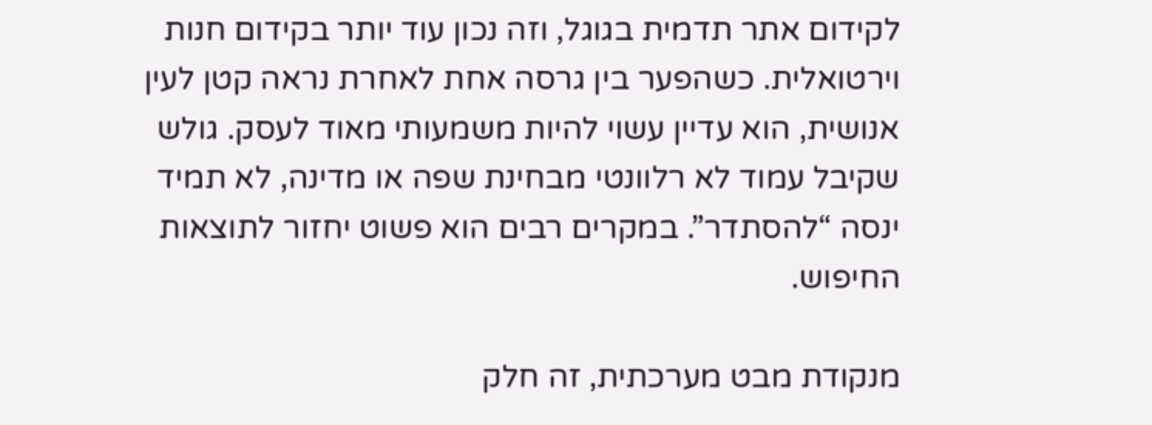לקידום אתר תדמית בגוגל, וזה נכון עוד יותר בקידום חנות וירטואלית. כשהפער בין גרסה אחת לאחרת נראה קטן לעין אנושית, הוא עדיין עשוי להיות משמעותי מאוד לעסק. גולש שקיבל עמוד לא רלוונטי מבחינת שפה או מדינה, לא תמיד ינסה “להסתדר”. במקרים רבים הוא פשוט יחזור לתוצאות החיפוש.

מנקודת מבט מערכתית, זה חלק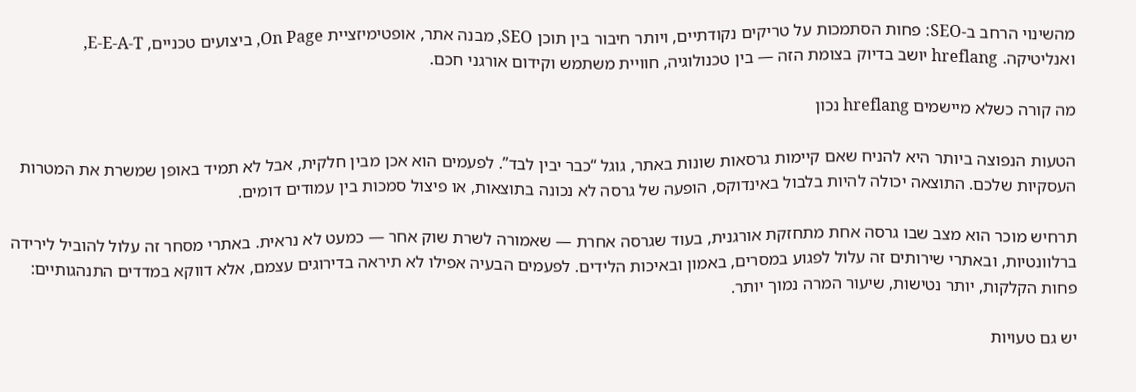מהשינוי הרחב ב-SEO: פחות הסתמכות על טריקים נקודתיים, ויותר חיבור בין תוכן SEO, מבנה אתר, אופטימיזציית On Page, ביצועים טכניים, E-E-A-T, ואנליטיקה. hreflang יושב בדיוק בצומת הזה — בין טכנולוגיה, חוויית משתמש וקידום אורגני חכם.

מה קורה כשלא מיישמים hreflang נכון

הטעות הנפוצה ביותר היא להניח שאם קיימות גרסאות שונות באתר, גוגל “כבר יבין לבד”. לפעמים הוא אכן מבין חלקית, אבל לא תמיד באופן שמשרת את המטרות העסקיות שלכם. התוצאה יכולה להיות בלבול באינדוקס, הופעה של גרסה לא נכונה בתוצאות, או פיצול סמכות בין עמודים דומים.

תרחיש מוכר הוא מצב שבו גרסה אחת מתחזקת אורגנית, בעוד שגרסה אחרת — שאמורה לשרת שוק אחר — כמעט לא נראית. באתרי מסחר זה עלול להוביל לירידה ברלוונטיות, ובאתרי שירותים זה עלול לפגוע במסרים, באמון ובאיכות הלידים. לפעמים הבעיה אפילו לא תיראה בדירוגים עצמם, אלא דווקא במדדים התנהגותיים: פחות הקלקות, יותר נטישות, שיעור המרה נמוך יותר.

יש גם טעויות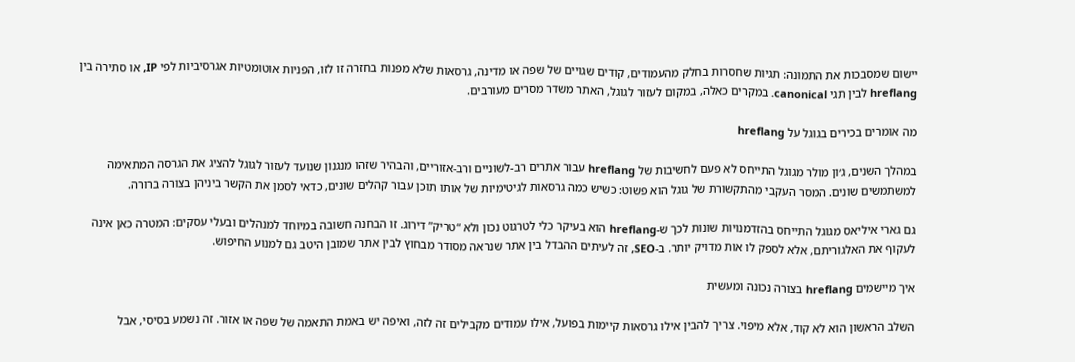יישום שמסבכות את התמונה: תגיות שחסרות בחלק מהעמודים, קודים שגויים של שפה או מדינה, גרסאות שלא מפנות בחזרה זו לזו, הפניות אוטומטיות אגרסיביות לפי IP, או סתירה בין hreflang לבין תגי canonical. במקרים כאלה, במקום לעזור לגוגל, האתר משדר מסרים מעורבים.

מה אומרים בכירים בגוגל על hreflang

במהלך השנים, ג׳ון מולר מגוגל התייחס לא פעם לחשיבות של hreflang עבור אתרים רב-לשוניים ורב-אזוריים, והבהיר שזהו מנגנון שנועד לעזור לגוגל להציג את הגרסה המתאימה למשתמשים שונים. המסר העקבי מהתקשורת של גוגל הוא פשוט: כשיש כמה גרסאות לגיטימיות של אותו תוכן עבור קהלים שונים, כדאי לסמן את הקשר ביניהן בצורה ברורה.

גם גארי איליאס מגוגל התייחס בהזדמנויות שונות לכך ש-hreflang הוא בעיקר כלי לטרגוט נכון ולא “טריק” דירוג. זו הבחנה חשובה במיוחד למנהלים ובעלי עסקים: המטרה כאן אינה לעקוף את האלגוריתם, אלא לספק לו אות מדויק יותר. ב-SEO, זה לעיתים ההבדל בין אתר שנראה מסודר מבחוץ לבין אתר שמובן היטב גם למנוע החיפוש.

איך מיישמים hreflang בצורה נכונה ומעשית

השלב הראשון הוא לא קוד, אלא מיפוי. צריך להבין אילו גרסאות קיימות בפועל, אילו עמודים מקבילים זה לזה, ואיפה יש באמת התאמה של שפה או אזור. זה נשמע בסיסי, אבל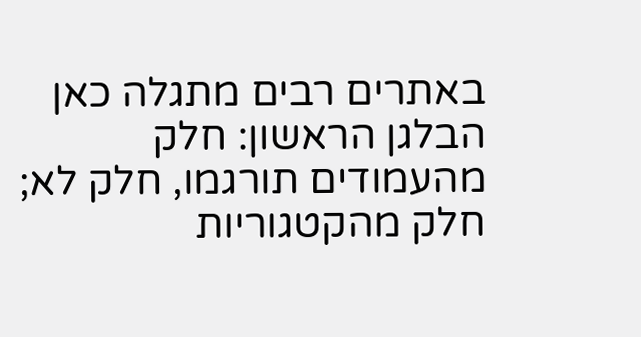באתרים רבים מתגלה כאן הבלגן הראשון: חלק מהעמודים תורגמו, חלק לא; חלק מהקטגוריות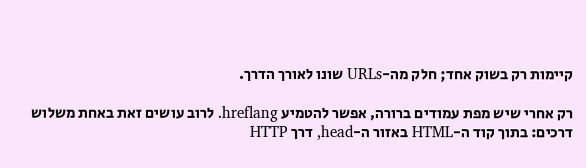קיימות רק בשוק אחד; חלק מה-URLs שונו לאורך הדרך.

רק אחרי שיש מפת עמודים ברורה, אפשר להטמיע hreflang. לרוב עושים זאת באחת משלוש דרכים: בתוך קוד ה-HTML באזור ה-head, דרך HTTP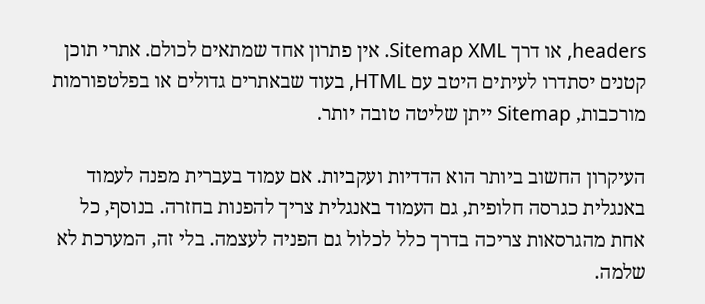headers, או דרך Sitemap XML. אין פתרון אחד שמתאים לכולם. אתרי תוכן קטנים יסתדרו לעיתים היטב עם HTML, בעוד שבאתרים גדולים או בפלטפורמות מורכבות, Sitemap ייתן שליטה טובה יותר.

העיקרון החשוב ביותר הוא הדדיות ועקביות. אם עמוד בעברית מפנה לעמוד באנגלית כגרסה חלופית, גם העמוד באנגלית צריך להפנות בחזרה. בנוסף, כל אחת מהגרסאות צריכה בדרך כלל לכלול גם הפניה לעצמה. בלי זה, המערכת לא שלמה.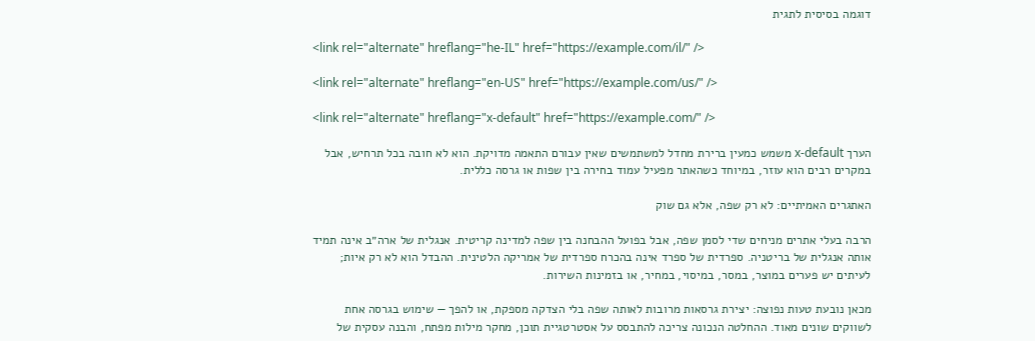דוגמה בסיסית לתגית

<link rel="alternate" hreflang="he-IL" href="https://example.com/il/" />

<link rel="alternate" hreflang="en-US" href="https://example.com/us/" />

<link rel="alternate" hreflang="x-default" href="https://example.com/" />

הערך x-default משמש כמעין ברירת מחדל למשתמשים שאין עבורם התאמה מדויקת. הוא לא חובה בכל תרחיש, אבל במקרים רבים הוא עוזר, במיוחד כשהאתר מפעיל עמוד בחירה בין שפות או גרסה כללית.

האתגרים האמיתיים: לא רק שפה, אלא גם שוק

הרבה בעלי אתרים מניחים שדי לסמן שפה, אבל בפועל ההבחנה בין שפה למדינה קריטית. אנגלית של ארה״ב אינה תמיד אותה אנגלית של בריטניה. ספרדית של ספרד אינה בהכרח ספרדית של אמריקה הלטינית. ההבדל הוא לא רק איות; לעיתים יש פערים במוצר, במסר, במיסוי, במחיר, או בזמינות השירות.

מכאן נובעת טעות נפוצה: יצירת גרסאות מרובות לאותה שפה בלי הצדקה מספקת, או להפך — שימוש בגרסה אחת לשווקים שונים מאוד. ההחלטה הנכונה צריכה להתבסס על אסטרטגיית תוכן, מחקר מילות מפתח, והבנה עסקית של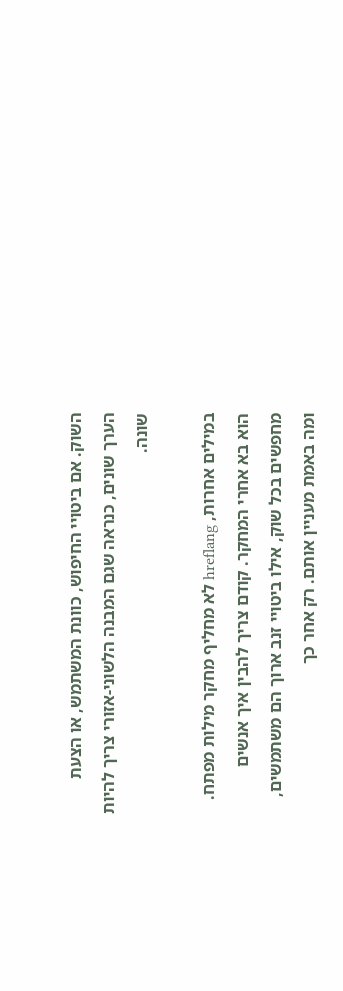השוק. אם ביטויי החיפוש, כוונת המשתמש, או הצעת הערך שונים, כנראה שגם המבנה הלשוני-אזורי צריך להיות שונה.

במילים אחרות, hreflang לא מחליף מחקר מילות מפתח. הוא בא אחרי המחקר. קודם צריך להבין איך אנשים מחפשים בכל שוק, אילו ביטויי זנב ארוך הם משתמשים, ומה באמת מעניין אותם. רק אחר כך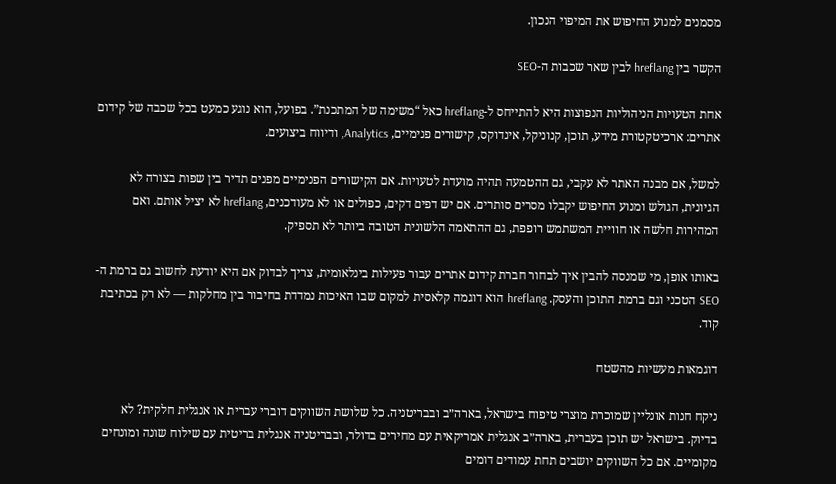מסמנים למנוע החיפוש את המיפוי הנכון.

הקשר בין hreflang לבין שאר שכבות ה-SEO

אחת הטעויות הניהוליות הנפוצות היא להתייחס ל-hreflang כאל “משימה של המתכנת”. בפועל, הוא נוגע כמעט בכל שכבה של קידום אתרים: ארכיטקטורת מידע, תוכן, קנוניקל, אינדוקס, קישורים פנימיים, Analytics, ודיווח ביצועים.

למשל, אם מבנה האתר לא עקבי, גם ההטמעה תהיה מועדת לטעויות. אם הקישורים הפנימיים מפנים תדיר בין שפות בצורה לא הגיונית, הגולש ומנוע החיפוש יקבלו מסרים סותרים. אם יש דפים דקים, כפולים או לא מעודכנים, hreflang לא יציל אותם. ואם המהירות חלשה או חוויית המשתמש רופפת, גם ההתאמה הלשונית הטובה ביותר לא תספיק.

באותו אופן, מי שמנסה להבין איך לבחור חברת קידום אתרים עבור פעילות בינלאומית, צריך לבדוק אם היא יודעת לחשוב גם ברמת ה-SEO הטכני וגם ברמת התוכן והעסק. hreflang הוא דוגמה קלאסית למקום שבו האיכות נמדדת בחיבור בין מחלקות — לא רק בכתיבת קוד.

דוגמאות מעשיות מהשטח

ניקח חנות אונליין שמוכרת מוצרי טיפוח בישראל, בארה״ב ובבריטניה. כל שלושת השווקים דוברי עברית או אנגלית חלקית? לא בדיוק. בישראל יש תוכן בעברית, בארה״ב אנגלית אמריקאית עם מחירים בדולר, ובבריטניה אנגלית בריטית עם שילוח שונה ומונחים מקומיים. אם כל השווקים יושבים תחת עמודים דומים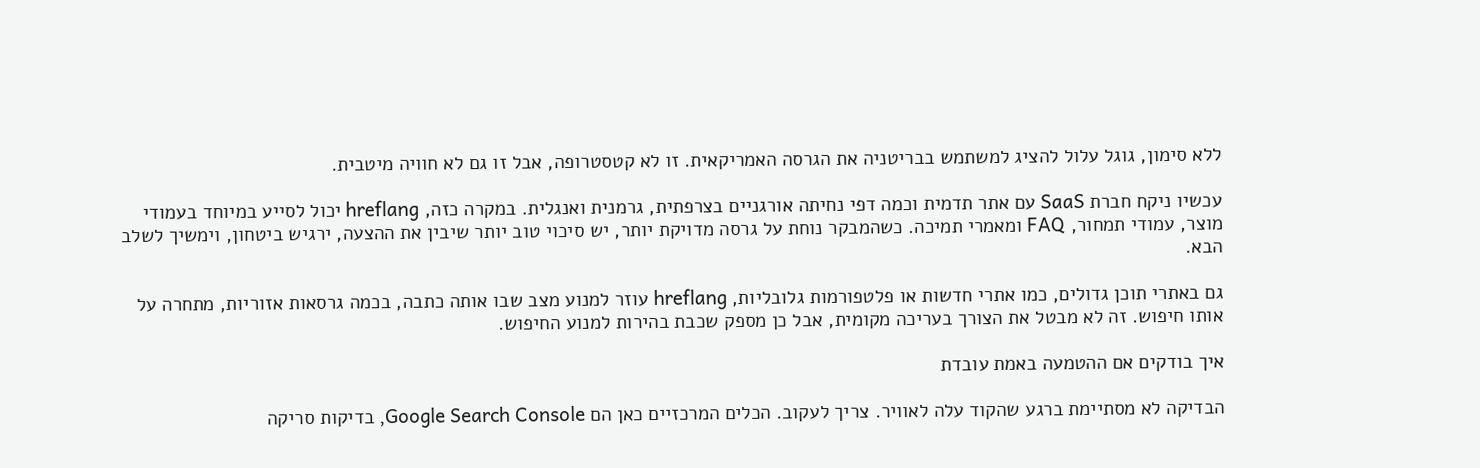ללא סימון, גוגל עלול להציג למשתמש בבריטניה את הגרסה האמריקאית. זו לא קטסטרופה, אבל זו גם לא חוויה מיטבית.

עכשיו ניקח חברת SaaS עם אתר תדמית וכמה דפי נחיתה אורגניים בצרפתית, גרמנית ואנגלית. במקרה כזה, hreflang יכול לסייע במיוחד בעמודי מוצר, עמודי תמחור, FAQ ומאמרי תמיכה. כשהמבקר נוחת על גרסה מדויקת יותר, יש סיכוי טוב יותר שיבין את ההצעה, ירגיש ביטחון, וימשיך לשלב הבא.

גם באתרי תוכן גדולים, כמו אתרי חדשות או פלטפורמות גלובליות, hreflang עוזר למנוע מצב שבו אותה כתבה, בכמה גרסאות אזוריות, מתחרה על אותו חיפוש. זה לא מבטל את הצורך בעריכה מקומית, אבל כן מספק שכבת בהירות למנוע החיפוש.

איך בודקים אם ההטמעה באמת עובדת

הבדיקה לא מסתיימת ברגע שהקוד עלה לאוויר. צריך לעקוב. הכלים המרכזיים כאן הם Google Search Console, בדיקות סריקה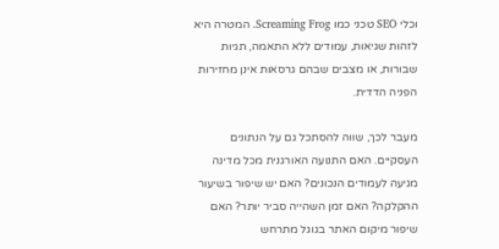וכלי SEO טכני כמו Screaming Frog. המטרה היא לזהות שגיאות, עמודים ללא התאמה, תגיות שבורות, או מצבים שבהם גרסאות אינן מחזירות הפניה הדדית.

מעבר לכך, שווה להסתכל גם על הנתונים העסקיים. האם התנועה האורגנית מכל מדינה מגיעה לעמודים הנכונים? האם יש שיפור בשיעור ההקלקה? האם זמן השהייה סביר יותר? האם שיפור מיקום האתר בגוגל מתרחש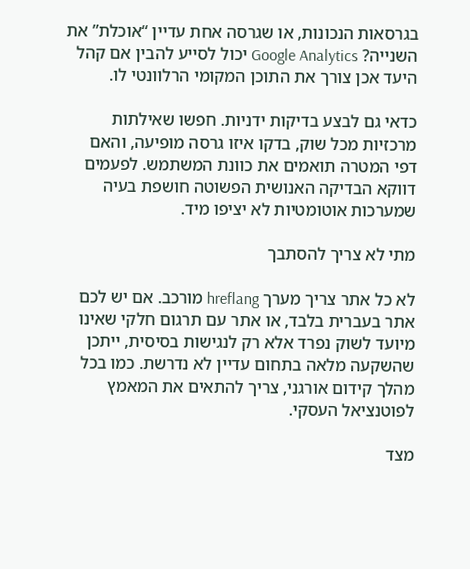בגרסאות הנכונות, או שגרסה אחת עדיין “אוכלת” את השנייה? Google Analytics יכול לסייע להבין אם קהל היעד אכן צורך את התוכן המקומי הרלוונטי לו.

כדאי גם לבצע בדיקות ידניות. חפשו שאילתות מרכזיות מכל שוק, בדקו איזו גרסה מופיעה, והאם דפי המטרה תואמים את כוונת המשתמש. לפעמים דווקא הבדיקה האנושית הפשוטה חושפת בעיה שמערכות אוטומטיות לא יציפו מיד.

מתי לא צריך להסתבך

לא כל אתר צריך מערך hreflang מורכב. אם יש לכם אתר בעברית בלבד, או אתר עם תרגום חלקי שאינו מיועד לשוק נפרד אלא רק לנגישות בסיסית, ייתכן שהשקעה מלאה בתחום עדיין לא נדרשת. כמו בכל מהלך קידום אורגני, צריך להתאים את המאמץ לפוטנציאל העסקי.

מצד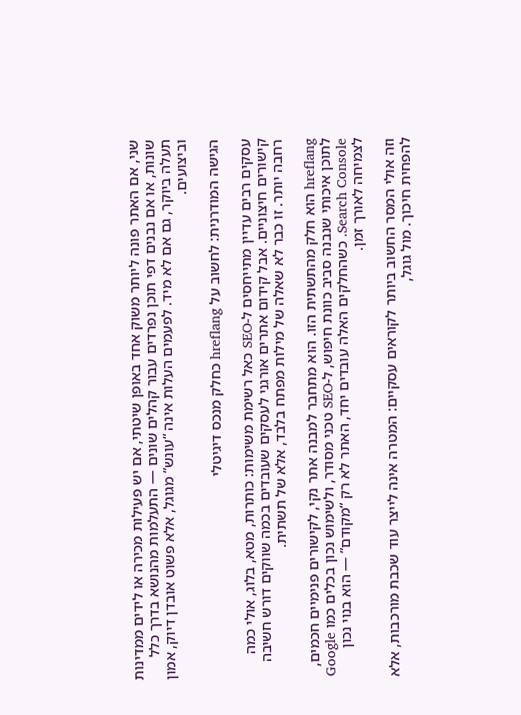שני, אם האתר פונה ליותר משוק אחד באופן שיטתי, אם יש פעילות מכירה או לידים ממדינות שונות, או אם נבנים דפי תוכן נפרדים עבור קהלים שונים — התעלמות מהנושא בדרך כלל תעלה ביוקר, גם אם לא מיד. לפעמים העלות אינה “עונש” מגוגל, אלא פשוט אובדן דיוק, אמון וביצועים.

הגישה המודרנית: לחשוב על hreflang כחלק מנכס דיגיטלי

עסקים רבים עדיין מתייחסים ל-SEO כאל רשימת משימות: כותרות, מטא, בלוג, אולי כמה קישורים חיצוניים. אבל קידום אתרים אורגני לעסקים שעובדים בכמה שווקים דורש חשיבה רחבה יותר. זו כבר לא שאלה של מילות מפתח בלבד, אלא של תשתית.

hreflang הוא חלק מהתשתית הזו. הוא מתחבר למבנה אתר נקי, לקישורים פנימיים חכמים, לתוכן איכותי שנבנה סביב כוונת חיפוש, ל-SEO טכני מסודר, ולשימוש נכון בכלים כמו Google Search Console. כשהחלקים האלה עובדים יחד, האתר לא רק “מקודם” — הוא בנוי נכון לצמיחה לאורך זמן.

וזה אולי המסר החשוב ביותר לקוראים עסקיים: המטרה אינה לייצר עוד שכבת מורכבות, אלא להפחית חיכוך. מול גוגל,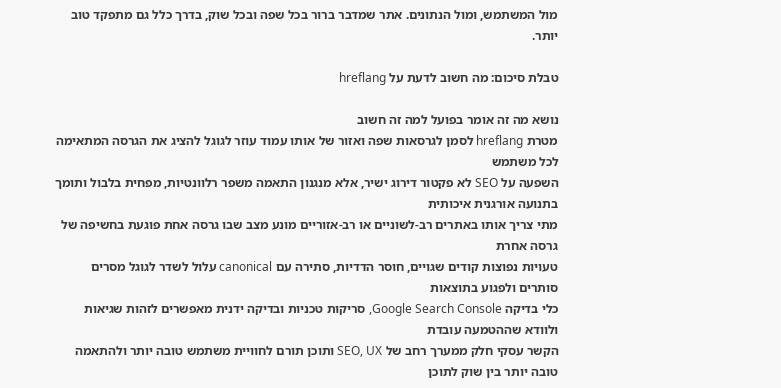מול המשתמש, ומול הנתונים. אתר שמדבר ברור בכל שפה ובכל שוק, בדרך כלל גם מתפקד טוב יותר.

טבלת סיכום: מה חשוב לדעת על hreflang

נושא מה זה אומר בפועל למה זה חשוב
מטרת hreflang לסמן לגרסאות שפה ואזור של אותו עמוד עוזר לגוגל להציג את הגרסה המתאימה לכל משתמש
השפעה על SEO לא פקטור דירוג ישיר, אלא מנגנון התאמה משפר רלוונטיות, מפחית בלבול ותומך בתנועה אורגנית איכותית
מתי צריך אותו באתרים רב-לשוניים או רב-אזוריים מונע מצב שבו גרסה אחת פוגעת בחשיפה של גרסה אחרת
טעויות נפוצות קודים שגויים, חוסר הדדיות, סתירה עם canonical עלול לשדר לגוגל מסרים סותרים ולפגוע בתוצאות
כלי בדיקה Google Search Console, סריקות טכניות ובדיקה ידנית מאפשרים לזהות שגיאות ולוודא שההטמעה עובדת
הקשר עסקי חלק ממערך רחב של SEO, UX ותוכן תורם לחוויית משתמש טובה יותר ולהתאמה טובה יותר בין שוק לתוכן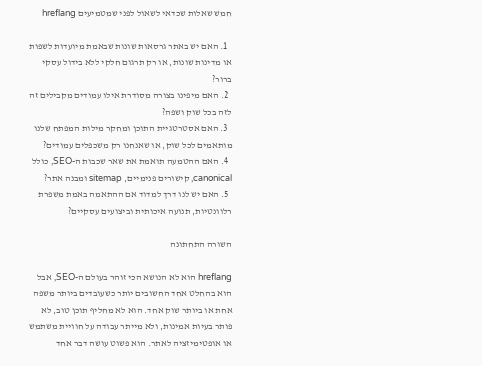חמש שאלות שכדאי לשאול לפני שמטמיעים hreflang

  1. האם יש באתר גרסאות שונות שבאמת מיועדות לשפות או מדינות שונות, או רק תרגום חלקי ללא בידול עסקי ברור?
  2. האם מיפינו בצורה מסודרת אילו עמודים מקבילים זה לזה בכל שוק ושפה?
  3. האם אסטרטגיית התוכן ומחקר מילות המפתח שלנו מותאמים לכל שוק, או שאנחנו רק משכפלים עמודים?
  4. האם ההטמעה תואמת את שאר שכבות ה-SEO, כולל canonical, קישורים פנימיים, sitemap ומבנה אתר?
  5. האם יש לנו דרך למדוד אם ההתאמה באמת משפרת רלוונטיות, תנועה איכותית וביצועים עסקיים?

השורה התחתונה

hreflang הוא לא הנושא הכי זוהר בעולם ה-SEO, אבל הוא בהחלט אחד החשובים יותר כשעובדים ביותר משפה אחת או ביותר שוק אחד. הוא לא מחליף תוכן טוב, לא פותר בעיות אמינות, ולא מייתר עבודה על חוויית משתמש או אופטימיזציה לאתר. הוא פשוט עושה דבר אחד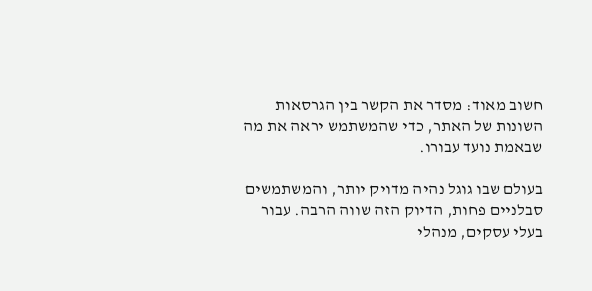חשוב מאוד: מסדר את הקשר בין הגרסאות השונות של האתר, כדי שהמשתמש יראה את מה שבאמת נועד עבורו.

בעולם שבו גוגל נהיה מדויק יותר, והמשתמשים סבלניים פחות, הדיוק הזה שווה הרבה. עבור בעלי עסקים, מנהלי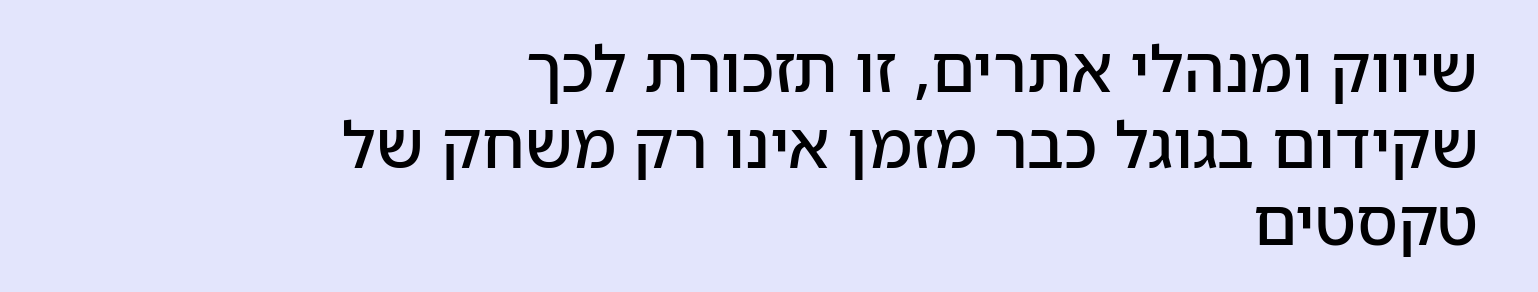שיווק ומנהלי אתרים, זו תזכורת לכך שקידום בגוגל כבר מזמן אינו רק משחק של טקסטים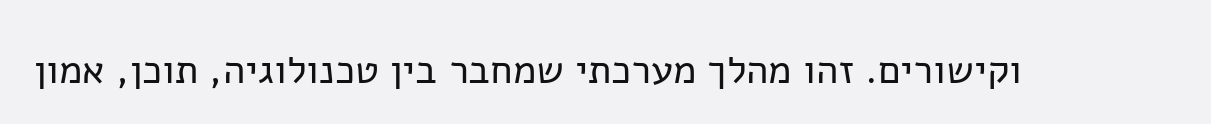וקישורים. זהו מהלך מערכתי שמחבר בין טכנולוגיה, תוכן, אמון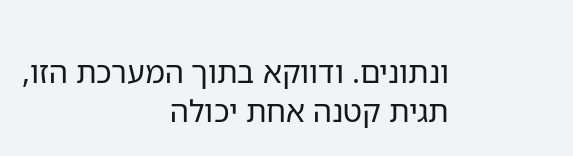ונתונים. ודווקא בתוך המערכת הזו, תגית קטנה אחת יכולה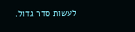לעשות סדר גדול.